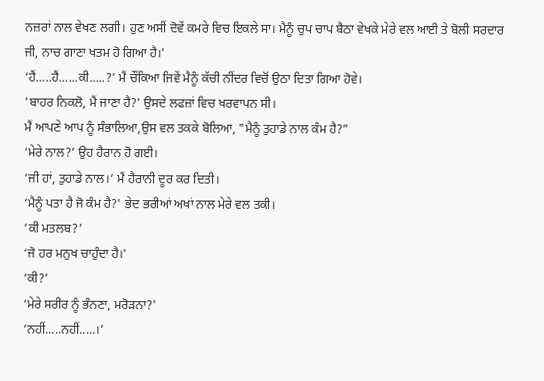ਨਜ਼ਰਾਂ ਨਾਲ ਵੇਖਣ ਲਗੀ। ਹੁਣ ਅਸੀਂ ਦੋਵੇਂ ਕਮਰੇ ਵਿਚ ਇਕਲੇ ਸਾ। ਮੈਨੂੰ ਚੁਪ ਚਾਪ ਬੈਠਾ ਵੇਖਕੇ ਮੇਰੇ ਵਲ ਆਈ ਤੇ ਬੋਲੀ ਸਰਦਾਰ ਜੀ, ਨਾਚ ਗਾਣਾ ਖਤਮ ਹੋ ਗਿਆ ਹੈ।'
‘ਹੈਂ.....ਹੈਂ......ਕੀ.....?’ ਮੈਂ ਚੌਂਕਿਆ ਜਿਵੇਂ ਮੈਨੂੰ ਕੱਚੀ ਨੀਂਦਰ ਵਿਚੋਂ ਉਠਾ ਦਿਤਾ ਗਿਆ ਹੋਵੇ।
'ਬਾਹਰ ਨਿਕਲੋ, ਮੈਂ ਜਾਣਾ ਹੈ?' ਉਸਦੇ ਲਫਜ਼ਾਂ ਵਿਚ ਖਰਵਾਪਨ ਸੀ।
ਮੈਂ ਆਪਣੇ ਆਪ ਨੂੰ ਸੰਭਾਲਿਆ,ਉਸ ਵਲ ਤਕਕੇ ਬੋਲਿਆ, "ਮੈਨੂੰ ਤੁਹਾਡੇ ਨਾਲ ਕੰਮ ਹੈ?”
‘ਮੇਰੇ ਨਾਲ?’ ਉਹ ਹੈਰਾਨ ਹੋ ਗਈ।
‘ਜੀ ਹਾਂ, ਤੁਹਾਡੇ ਨਾਲ।’ ਮੈਂ ਹੈਰਾਨੀ ਦੂਰ ਕਰ ਦਿਤੀ।
‘ਮੈਨੂੰ ਪਤਾ ਹੈ ਜੋ ਕੰਮ ਹੈ?' ਭੇਦ ਭਰੀਆਂ ਅਖਾਂ ਨਾਲ ਮੇਰੇ ਵਲ ਤਕੀ।
‘ਕੀ ਮਤਲਬ?’
‘ਜੋ ਹਰ ਮਨੁਖ ਚਾਹੁੰਦਾ ਹੈ।'
‘ਕੀ?’
‘ਮੇਰੇ ਸਰੀਰ ਨੂੰ ਭੰਨਣਾ, ਮਰੋੜਨਾ?'
‘ਨਹੀਂ.....ਨਹੀਂ.....।’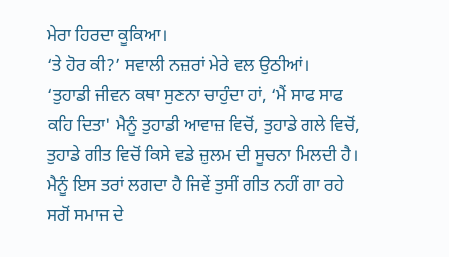ਮੇਰਾ ਹਿਰਦਾ ਕੂਕਿਆ।
‘ਤੇ ਹੋਰ ਕੀ?’ ਸਵਾਲੀ ਨਜ਼ਰਾਂ ਮੇਰੇ ਵਲ ਉਠੀਆਂ।
‘ਤੁਹਾਡੀ ਜੀਵਨ ਕਥਾ ਸੁਣਨਾ ਚਾਹੁੰਦਾ ਹਾਂ, ‘ਮੈਂ ਸਾਫ ਸਾਫ ਕਹਿ ਦਿਤਾ' ਮੈਨੂੰ ਤੁਹਾਡੀ ਆਵਾਜ਼ ਵਿਚੋਂ, ਤੁਹਾਡੇ ਗਲੇ ਵਿਚੋਂ, ਤੁਹਾਡੇ ਗੀਤ ਵਿਚੋਂ ਕਿਸੇ ਵਡੇ ਜ਼ੁਲਮ ਦੀ ਸੂਚਨਾ ਮਿਲਦੀ ਹੈ। ਮੈਨੂੰ ਇਸ ਤਰਾਂ ਲਗਦਾ ਹੈ ਜਿਵੇਂ ਤੁਸੀਂ ਗੀਤ ਨਹੀਂ ਗਾ ਰਹੇ ਸਗੋਂ ਸਮਾਜ ਦੇ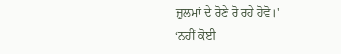ਜ਼ੁਲਮਾਂ ਦੇ ਰੋਣੇ ਰੋ ਰਹੇ ਹੋਵੋ।'
‘ਨਹੀਂ ਕੋਈ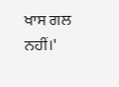ਖਾਸ ਗਲ ਨਹੀਂ।'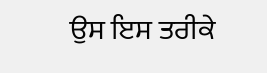ਉਸ ਇਸ ਤਰੀਕੇ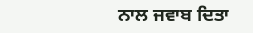ਨਾਲ ਜਵਾਬ ਦਿਤਾ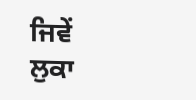ਜਿਵੇਂ ਲੁਕਾ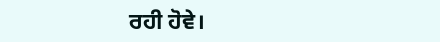ਰਹੀ ਹੋਵੇ।